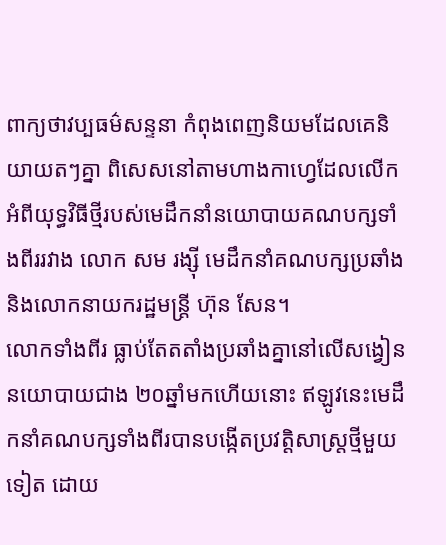ពាក្យថាវប្បធម៌សន្ទនា កំពុងពេញនិយមដែលគេនិយាយតៗគ្នា ពិសេសនៅតាមហាងកាហ្វេដែលលើកអំពីយុទ្ធវិធីថ្មីរបស់មេដឹកនាំនយោបាយគណបក្សទាំងពីររវាង លោក សម រង្ស៊ី មេដឹកនាំគណបក្សប្រឆាំង និងលោកនាយករដ្ឋមន្ត្រី ហ៊ុន សែន។
លោកទាំងពីរ ធ្លាប់តែតតាំងប្រឆាំងគ្នានៅលើសង្វៀននយោបាយជាង ២០ឆ្នាំមកហើយនោះ ឥឡូវនេះមេដឹកនាំគណបក្សទាំងពីរបានបង្កើតប្រវត្តិសាស្ត្រថ្មីមួយទៀត ដោយ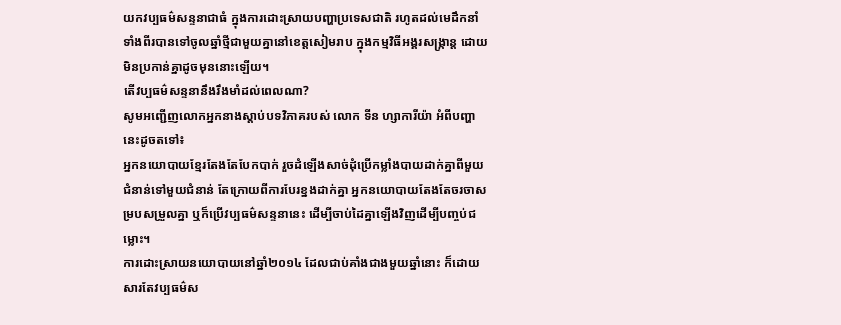យកវប្បធម៌សន្ទនាជាធំ ក្នុងការដោះស្រាយបញ្ហាប្រទេសជាតិ រហូតដល់មេដឹកនាំទាំងពីរបានទៅចូលឆ្នាំថ្មីជាមួយគ្នានៅខេត្តសៀមរាប ក្នុងកម្មវិធីអង្គរសង្ក្រាន្ត ដោយមិនប្រកាន់គ្នាដូចមុននោះឡើយ។
តើវប្បធម៌សន្ទនានឹងរឹងមាំដល់ពេលណា?
សូមអញ្ជើញលោកអ្នកនាងស្ដាប់បទវិភាគរបស់ លោក ទីន ហ្សាការីយ៉ា អំពីបញ្ហានេះដូចតទៅ៖
អ្នកនយោបាយខ្មែរតែងតែបែកបាក់ រួចដំឡើងសាច់ដុំប្រើកម្លាំងបាយដាក់គ្នាពីមួយជំនាន់ទៅមួយជំនាន់ តែក្រោយពីការបែរខ្នងដាក់គ្នា អ្នកនយោបាយតែងតែចរចាសម្របសម្រួលគ្នា ឬក៏ប្រើវប្បធម៌សន្ទនានេះ ដើម្បីចាប់ដៃគ្នាឡើងវិញដើម្បីបញ្ចប់ជម្លោះ។
ការដោះស្រាយនយោបាយនៅឆ្នាំ២០១៤ ដែលជាប់គាំងជាងមួយឆ្នាំនោះ ក៏ដោយសារតែវប្បធម៌ស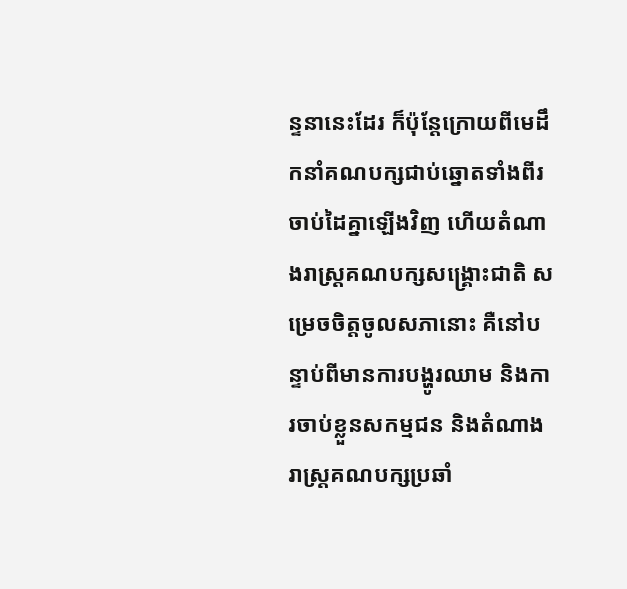ន្ទនានេះដែរ ក៏ប៉ុន្តែក្រោយពីមេដឹកនាំគណបក្សជាប់ឆ្នោតទាំងពីរចាប់ដៃគ្នាឡើងវិញ ហើយតំណាងរាស្ត្រគណបក្សសង្គ្រោះជាតិ សម្រេចចិត្តចូលសភានោះ គឺនៅបន្ទាប់ពីមានការបង្ហូរឈាម និងការចាប់ខ្លួនសកម្មជន និងតំណាងរាស្ត្រគណបក្សប្រឆាំ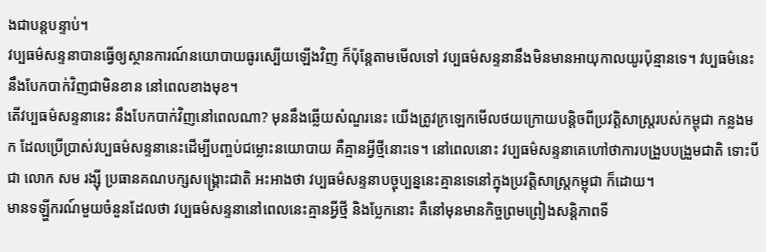ងជាបន្តបន្ទាប់។
វប្បធម៌សន្ទនាបានធ្វើឲ្យស្ថានការណ៍នយោបាយធូរស្បើយឡើងវិញ ក៏ប៉ុន្តែតាមមើលទៅ វប្បធម៌សន្ទនានឹងមិនមានអាយុកាលយូរប៉ុន្មានទេ។ វប្បធម៌នេះនឹងបែកបាក់វិញជាមិនខាន នៅពេលខាងមុខ។
តើវប្បធម៌សន្ទនានេះ នឹងបែកបាក់វិញនៅពេលណា? មុននឹងឆ្លើយសំណួរនេះ យើងត្រូវក្រឡេកមើលថយក្រោយបន្តិចពីប្រវត្តិសាស្ត្ររបស់កម្ពុជា កន្លងមក ដែលប្រើប្រាស់វប្បធម៌សន្ទនានេះដើម្បីបញ្ចប់ជម្លោះនយោបាយ គឺគ្មានអ្វីថ្មីនោះទេ។ នៅពេលនោះ វប្បធម៌សន្ទនាគេហៅថាការបង្រួបបង្រួមជាតិ ទោះបីជា លោក សម រង្ស៊ី ប្រធានគណបក្សសង្គ្រោះជាតិ អះអាងថា វប្បធម៌សន្ទនាបច្ចុប្បន្ននេះគ្មានទេនៅក្នុងប្រវត្តិសាស្ត្រកម្ពុជា ក៏ដោយ។
មានទឡ្ហីករណ៍មួយចំនួនដែលថា វប្បធម៌សន្ទនានៅពេលនេះគ្មានអ្វីថ្មី និងប្លែកនោះ គឺនៅមុនមានកិច្ចព្រមព្រៀងសន្តិភាពទី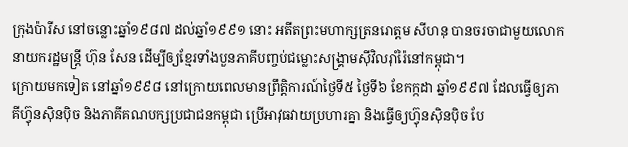ក្រុងប៉ារីស នៅចន្លោះឆ្នាំ១៩៨៧ ដល់ឆ្នាំ១៩៩១ នោះ អតីតព្រះមហាក្សត្រនរោត្តម សីហនុ បានចរចាជាមួយលោកនាយករដ្ឋមន្ត្រី ហ៊ុន សែន ដើម្បីឲ្យខ្មែរទាំងបួនភាគីបញ្ចប់ជម្លោះសង្គ្រាមស៊ីវិលរ៉ាំរ៉ៃនៅកម្ពុជា។
ក្រោយមកទៀត នៅឆ្នាំ១៩៩៨ នៅក្រោយពេលមានព្រឹត្តិការណ៍ថ្ងៃទី៥ ថ្ងៃទី៦ ខែកក្កដា ឆ្នាំ១៩៩៧ ដែលធ្វើឲ្យភាគីហ៊្វុនស៊ិនប៉ិច និងភាគីគណបក្សប្រជាជនកម្ពុជា ប្រើអាវុធវាយប្រហារគ្នា និងធ្វើឲ្យហ៊្វុនស៊ិនប៉ិច បែ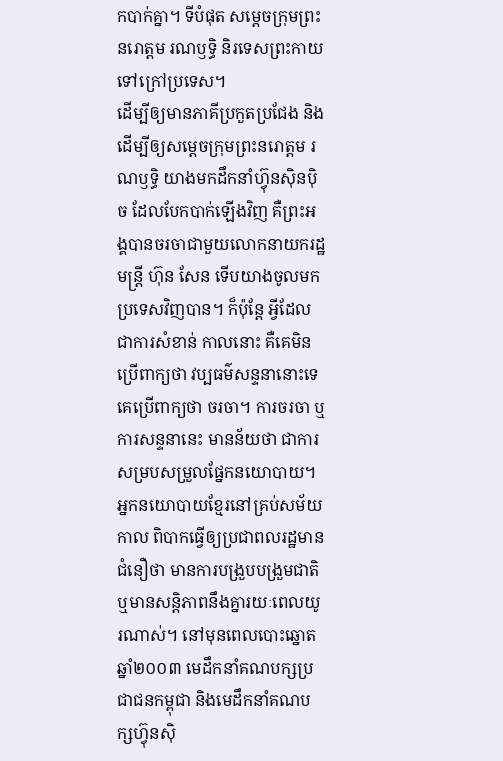កបាក់គ្នា។ ទីបំផុត សម្ដេចក្រុមព្រះនរោត្តម រណឫទ្ធិ និរទេសព្រះកាយទៅក្រៅប្រទេស។
ដើម្បីឲ្យមានភាគីប្រកួតប្រជែង និងដើម្បីឲ្យសម្ដេចក្រុមព្រះនរោត្តម រណឫទ្ធិ យាងមកដឹកនាំហ៊្វុនស៊ិនប៉ិច ដែលបែកបាក់ឡើងវិញ គឺព្រះអង្គបានចរចាជាមួយលោកនាយករដ្ឋមន្ត្រី ហ៊ុន សែន ទើបយាងចូលមកប្រទេសវិញបាន។ ក៏ប៉ុន្តែ អ្វីដែលជាការសំខាន់ កាលនោះ គឺគេមិនប្រើពាក្យថា វប្បធម៌សន្ទនានោះទេ គេប្រើពាក្យថា ចរចា។ ការចរចា ឬការសន្ទនានេះ មានន័យថា ជាការសម្របសម្រួលផ្នែកនយោបាយ។
អ្នកនយោបាយខ្មែរនៅគ្រប់សម័យកាល ពិបាកធ្វើឲ្យប្រជាពលរដ្ឋមានជំនឿថា មានការបង្រួបបង្រួមជាតិ ឬមានសន្តិភាពនឹងគ្នារយៈពេលយូរណាស់។ នៅមុនពេលបោះឆ្នោតឆ្នាំ២០០៣ មេដឹកនាំគណបក្សប្រជាជនកម្ពុជា និងមេដឹកនាំគណបក្សហ៊្វុនស៊ិ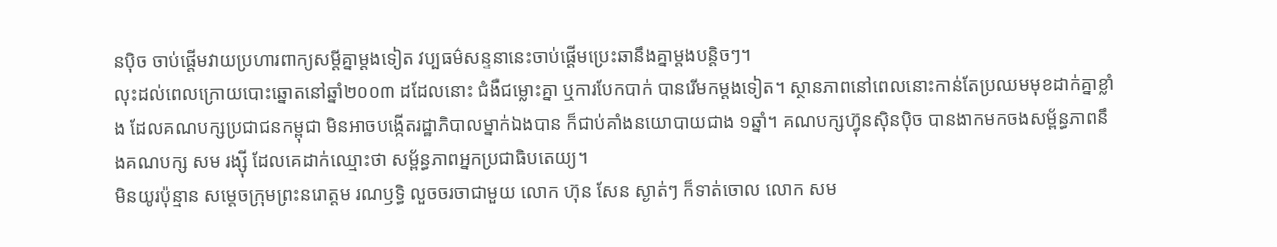នប៉ិច ចាប់ផ្ដើមវាយប្រហារពាក្យសម្ដីគ្នាម្ដងទៀត វប្បធម៌សន្ទនានេះចាប់ផ្ដើមប្រេះឆានឹងគ្នាម្ដងបន្តិចៗ។
លុះដល់ពេលក្រោយបោះឆ្នោតនៅឆ្នាំ២០០៣ ដដែលនោះ ជំងឺជម្លោះគ្នា ឬការបែកបាក់ បានរើមកម្ដងទៀត។ ស្ថានភាពនៅពេលនោះកាន់តែប្រឈមមុខដាក់គ្នាខ្លាំង ដែលគណបក្សប្រជាជនកម្ពុជា មិនអាចបង្កើតរដ្ឋាភិបាលម្នាក់ឯងបាន ក៏ជាប់គាំងនយោបាយជាង ១ឆ្នាំ។ គណបក្សហ៊្វុនស៊ិនប៉ិច បានងាកមកចងសម្ព័ន្ធភាពនឹងគណបក្ស សម រង្ស៊ី ដែលគេដាក់ឈ្មោះថា សម្ព័ន្ធភាពអ្នកប្រជាធិបតេយ្យ។
មិនយូរប៉ុន្មាន សម្ដេចក្រុមព្រះនរោត្តម រណឫទ្ធិ លួចចរចាជាមួយ លោក ហ៊ុន សែន ស្ងាត់ៗ ក៏ទាត់ចោល លោក សម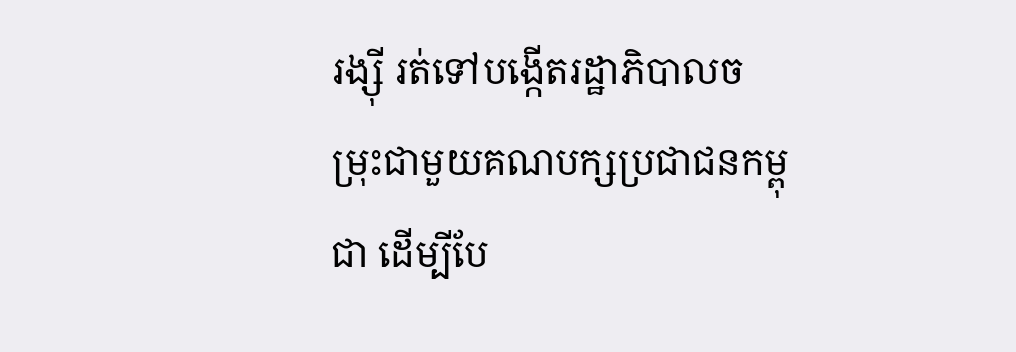រង្ស៊ី រត់ទៅបង្កើតរដ្ឋាភិបាលចម្រុះជាមួយគណបក្សប្រជាជនកម្ពុជា ដើម្បីបែ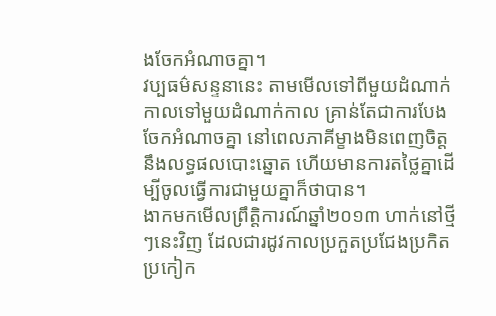ងចែកអំណាចគ្នា។
វប្បធម៌សន្ទនានេះ តាមមើលទៅពីមួយដំណាក់កាលទៅមួយដំណាក់កាល គ្រាន់តែជាការបែងចែកអំណាចគ្នា នៅពេលភាគីម្ខាងមិនពេញចិត្តនឹងលទ្ធផលបោះឆ្នោត ហើយមានការតថ្លៃគ្នាដើម្បីចូលធ្វើការជាមួយគ្នាក៏ថាបាន។
ងាកមកមើលព្រឹត្តិការណ៍ឆ្នាំ២០១៣ ហាក់នៅថ្មីៗនេះវិញ ដែលជារដូវកាលប្រកួតប្រជែងប្រកិតប្រកៀក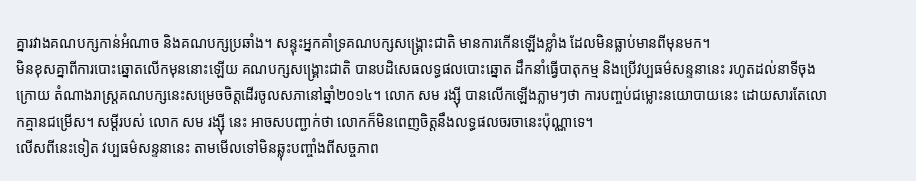គ្នារវាងគណបក្សកាន់អំណាច និងគណបក្សប្រឆាំង។ សន្ទុះអ្នកគាំទ្រគណបក្សសង្គ្រោះជាតិ មានការកើនឡើងខ្លាំង ដែលមិនធ្លាប់មានពីមុនមក។
មិនខុសគ្នាពីការបោះឆ្នោតលើកមុននោះឡើយ គណបក្សសង្គ្រោះជាតិ បានបដិសេធលទ្ធផលបោះឆ្នោត ដឹកនាំធ្វើបាតុកម្ម និងប្រើវប្បធម៌សន្ទនានេះ រហូតដល់នាទីចុងក្រោយ តំណាងរាស្ត្រគណបក្សនេះសម្រេចចិត្តដើរចូលសភានៅឆ្នាំ២០១៤។ លោក សម រង្ស៊ី បានលើកឡើងភ្លាមៗថា ការបញ្ចប់ជម្លោះនយោបាយនេះ ដោយសារតែលោកគ្មានជម្រើស។ សម្ដីរបស់ លោក សម រង្ស៊ី នេះ អាចសបញ្ជាក់ថា លោកក៏មិនពេញចិត្តនឹងលទ្ធផលចរចានេះប៉ុណ្ណាទេ។
លើសពីនេះទៀត វប្បធម៌សន្ទនានេះ តាមមើលទៅមិនឆ្លុះបញ្ចាំងពីសច្ចភាព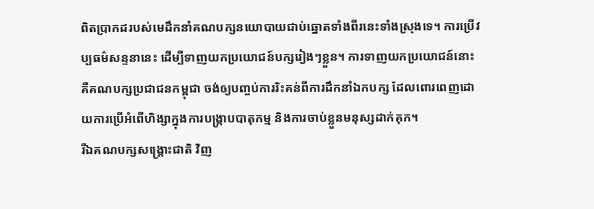ពិតប្រាកដរបស់មេដឹកនាំគណបក្សនយោបាយជាប់ឆ្នោតទាំងពីរនេះទាំងស្រុងទេ។ ការប្រើវប្បធម៌សន្ទនានេះ ដើម្បីទាញយកប្រយោជន៍បក្សរៀងៗខ្លួន។ ការទាញយកប្រយោជន៍នោះ គឺគណបក្សប្រជាជនកម្ពុជា ចង់ឲ្យបញ្ចប់ការរិះគន់ពីការដឹកនាំឯកបក្ស ដែលពោរពេញដោយការប្រើអំពើហិង្សាក្នុងការបង្ក្រាបបាតុកម្ម និងការចាប់ខ្លួនមនុស្សដាក់គុក។
រីឯគណបក្សសង្គ្រោះជាតិ វិញ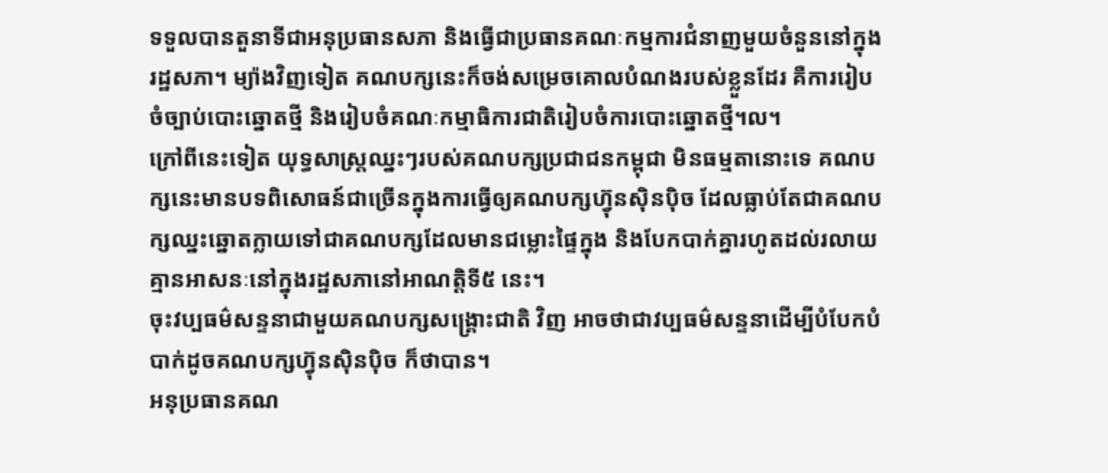ទទួលបានតួនាទីជាអនុប្រធានសភា និងធ្វើជាប្រធានគណៈកម្មការជំនាញមួយចំនួននៅក្នុងរដ្ឋសភា។ ម្យ៉ាងវិញទៀត គណបក្សនេះក៏ចង់សម្រេចគោលបំណងរបស់ខ្លួនដែរ គឺការរៀបចំច្បាប់បោះឆ្នោតថ្មី និងរៀបចំគណៈកម្មាធិការជាតិរៀបចំការបោះឆ្នោតថ្មី។ល។
ក្រៅពីនេះទៀត យុទ្ធសាស្ត្រឈ្នះៗរបស់គណបក្សប្រជាជនកម្ពុជា មិនធម្មតានោះទេ គណបក្សនេះមានបទពិសោធន៍ជាច្រើនក្នុងការធ្វើឲ្យគណបក្សហ៊្វុនស៊ិនប៉ិច ដែលធ្លាប់តែជាគណបក្សឈ្នះឆ្នោតក្លាយទៅជាគណបក្សដែលមានជម្លោះផ្ទៃក្នុង និងបែកបាក់គ្នារហូតដល់រលាយគ្មានអាសនៈនៅក្នុងរដ្ឋសភានៅអាណត្តិទី៥ នេះ។
ចុះវប្បធម៌សន្ទនាជាមួយគណបក្សសង្គ្រោះជាតិ វិញ អាចថាជាវប្បធម៌សន្ទនាដើម្បីបំបែកបំបាក់ដូចគណបក្សហ៊្វុនស៊ិនប៉ិច ក៏ថាបាន។
អនុប្រធានគណ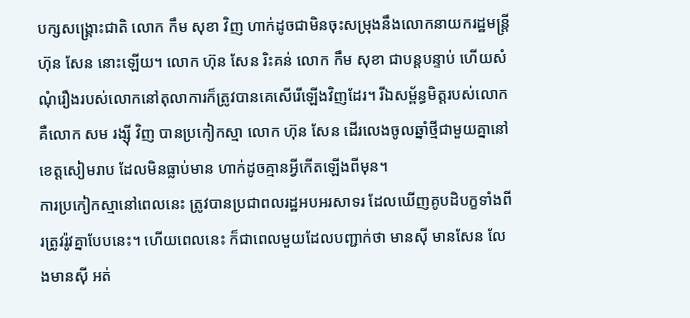បក្សសង្គ្រោះជាតិ លោក កឹម សុខា វិញ ហាក់ដូចជាមិនចុះសម្រុងនឹងលោកនាយករដ្ឋមន្ត្រី ហ៊ុន សែន នោះឡើយ។ លោក ហ៊ុន សែន រិះគន់ លោក កឹម សុខា ជាបន្តបន្ទាប់ ហើយសំណុំរឿងរបស់លោកនៅតុលាការក៏ត្រូវបានគេសើរើឡើងវិញដែរ។ រីឯសម្ព័ន្ធមិត្តរបស់លោក គឺលោក សម រង្ស៊ី វិញ បានប្រកៀកស្មា លោក ហ៊ុន សែន ដើរលេងចូលឆ្នាំថ្មីជាមួយគ្នានៅខេត្តសៀមរាប ដែលមិនធ្លាប់មាន ហាក់ដូចគ្មានអ្វីកើតឡើងពីមុន។
ការប្រកៀកស្មានៅពេលនេះ ត្រូវបានប្រជាពលរដ្ឋអបអរសាទរ ដែលឃើញគូបដិបក្ខទាំងពីរត្រូវរ៉ូវគ្នាបែបនេះ។ ហើយពេលនេះ ក៏ជាពេលមួយដែលបញ្ជាក់ថា មានស៊ី មានសែន លែងមានស៊ី អត់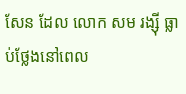សែន ដែល លោក សម រង្ស៊ី ធ្លាប់ថ្លែងនៅពេល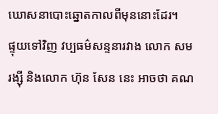ឃោសនាបោះឆ្នោតកាលពីមុននោះដែរ។
ផ្ទុយទៅវិញ វប្បធម៌សន្ទនារវាង លោក សម រង្ស៊ី និងលោក ហ៊ុន សែន នេះ អាចថា គណ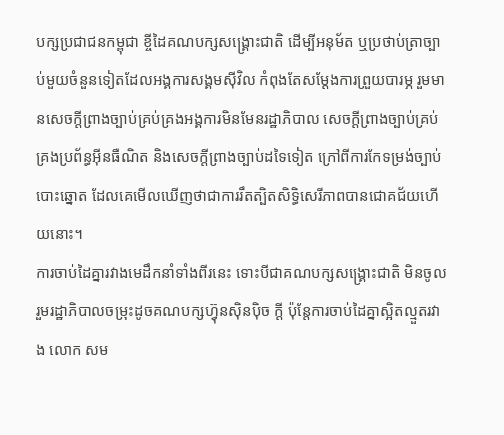បក្សប្រជាជនកម្ពុជា ខ្ចីដៃគណបក្សសង្គ្រោះជាតិ ដើម្បីអនុម័ត ឬប្រថាប់ត្រាច្បាប់មួយចំនួនទៀតដែលអង្គការសង្គមស៊ីវិល កំពុងតែសម្ដែងការព្រួយបារម្ភ រួមមានសេចក្ដីព្រាងច្បាប់គ្រប់គ្រងអង្គការមិនមែនរដ្ឋាភិបាល សេចក្ដីព្រាងច្បាប់គ្រប់គ្រងប្រព័ន្ធអ៊ីនធឺណិត និងសេចក្ដីព្រាងច្បាប់ដទៃទៀត ក្រៅពីការកែទម្រង់ច្បាប់បោះឆ្នោត ដែលគេមើលឃើញថាជាការរឹតត្បិតសិទ្ធិសេរីភាពបានជោគជ័យហើយនោះ។
ការចាប់ដៃគ្នារវាងមេដឹកនាំទាំងពីរនេះ ទោះបីជាគណបក្សសង្គ្រោះជាតិ មិនចូលរួមរដ្ឋាភិបាលចម្រុះដូចគណបក្សហ៊្វុនស៊ិនប៉ិច ក្ដី ប៉ុន្តែការចាប់ដៃគ្នាស្អិតល្មួតរវាង លោក សម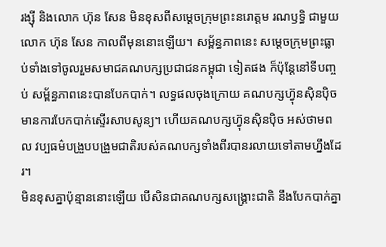រង្ស៊ី និងលោក ហ៊ុន សែន មិនខុសពីសម្ដេចក្រុមព្រះនរោត្តម រណឫទ្ធិ ជាមួយ លោក ហ៊ុន សែន កាលពីមុននោះឡើយ។ សម្ព័ន្ធភាពនេះ សម្ដេចក្រុមព្រះធ្លាប់ទាំងទៅចូលរួមសមាជគណបក្សប្រជាជនកម្ពុជា ទៀតផង ក៏ប៉ុន្តែនៅទីបញ្ចប់ សម្ព័ន្ធភាពនេះបានបែកបាក់។ លទ្ធផលចុងក្រោយ គណបក្សហ៊្វុនស៊ិនប៉ិច មានការបែកបាក់ស្ទើរសាបសូន្យ។ ហើយគណបក្សហ៊្វុនស៊ិនប៉ិច អស់ថាមពល វប្បធម៌បង្រួបបង្រួមជាតិរបស់គណបក្សទាំងពីរបានរលាយទៅតាមហ្នឹងដែរ។
មិនខុសគ្នាប៉ុន្មាននោះឡើយ បើសិនជាគណបក្សសង្គ្រោះជាតិ នឹងបែកបាក់គ្នា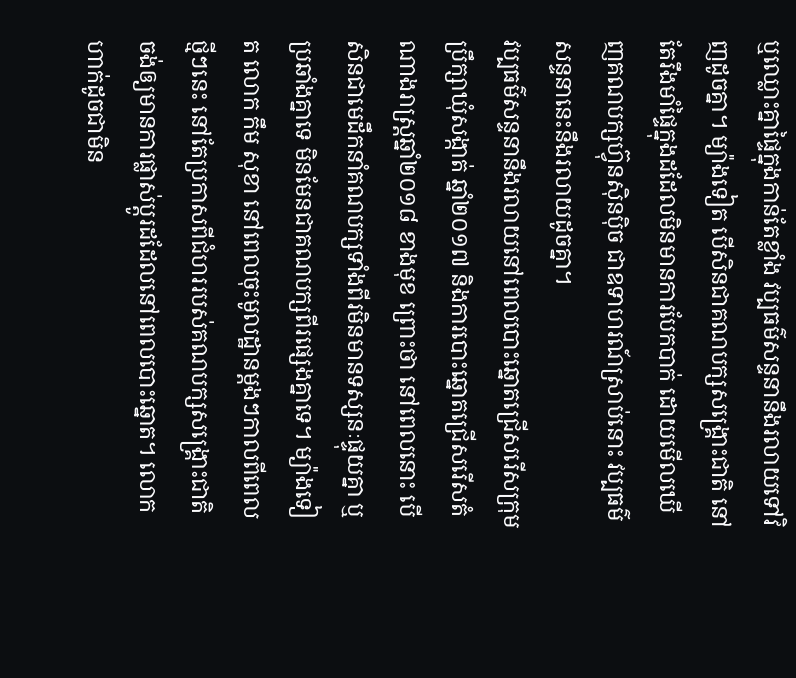ឬឈ្លោះគ្នាផ្ទៃក្នុងកាន់តែខ្លាំង វប្បធម៌សន្ទនានឹងរលាយទៅវិញដូចគ្នា។ ម្យ៉ាងទៀត បើសិនជាគណបក្សសង្គ្រោះជាតិ នៅតែរឹងមាំផ្ទៃក្នុងដដែលមិនមានការបែកបាក់ ដោយមើលឃើញគណបក្សហ៊្វុនស៊ិនប៉ិច ជាឧទាហរណ៍ស្រាប់នោះ វប្បធម៌សន្ទនានេះនឹងរលាយដូចគ្នា។
វប្បធម៌សន្ទនានឹងរលាយនៅពេលបោះឆ្នោតជ្រើសរើសក្រុមប្រឹក្សាឃុំសង្កាត់ ឆ្នាំ២០១៧ និងការបោះឆ្នោតជ្រើសរើសតំណាងរាស្ត្រឆ្នាំ២០១៨ ខាងមុខ ព្រោះថា នៅពេលនោះ បើសិនជាមេដឹកនាំគណបក្សទាំងពីរមិនមានទស្សនៈផ្ទុយគ្នា ឬប្រឆាំងគ្នាទេ មិនមែនជាគណបក្សពីរផ្សេងគ្នាទេ។ ម្យ៉ាងទៀត លោក កឹម សុខា នៅពេលចុះមូលដ្ឋានម្ដងៗកាលពីពេលថ្មីៗនេះ នៅតែប្រកាសពីជំហររបស់គណបក្សសង្គ្រោះជាតិ ចង់ឲ្យមានការផ្លាស់ប្ដូរដដែលនៅពេលបោះឆ្នោត។ លោកហាក់ដូចជាមិន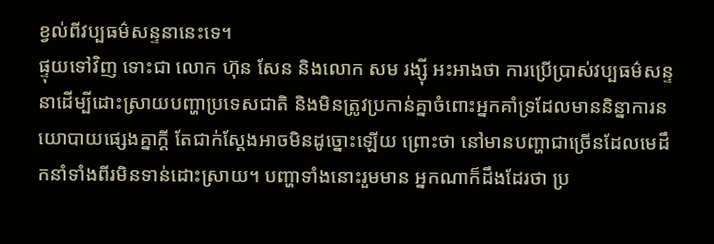ខ្វល់ពីវប្បធម៌សន្ទនានេះទេ។
ផ្ទុយទៅវិញ ទោះជា លោក ហ៊ុន សែន និងលោក សម រង្ស៊ី អះអាងថា ការប្រើប្រាស់វប្បធម៌សន្ទនាដើម្បីដោះស្រាយបញ្ហាប្រទេសជាតិ និងមិនត្រូវប្រកាន់គ្នាចំពោះអ្នកគាំទ្រដែលមាននិន្នាការនយោបាយផ្សេងគ្នាក្ដី តែជាក់ស្ដែងអាចមិនដូច្នោះឡើយ ព្រោះថា នៅមានបញ្ហាជាច្រើនដែលមេដឹកនាំទាំងពីរមិនទាន់ដោះស្រាយ។ បញ្ហាទាំងនោះរួមមាន អ្នកណាក៏ដឹងដែរថា ប្រ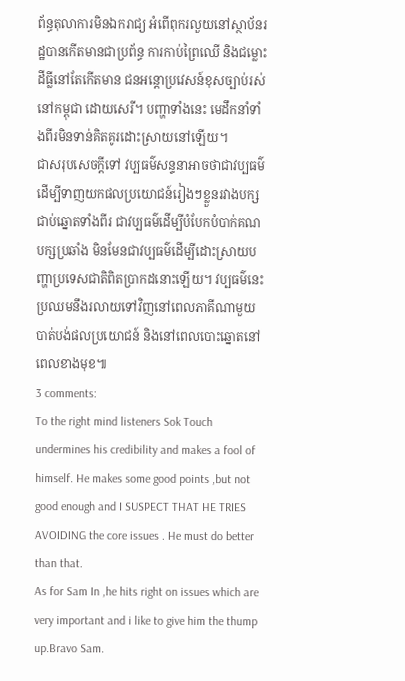ព័ន្ធតុលាការមិនឯករាជ្យ អំពើពុករលួយនៅស្ថាប័នរដ្ឋបានកើតមានជាប្រព័ន្ធ ការកាប់ព្រៃឈើ និងជម្លោះដីធ្លីនៅតែកើតមាន ជនអន្តោប្រវេសន៍ខុសច្បាប់រស់នៅកម្ពុជា ដោយសេរី។ បញ្ហាទាំងនេះ មេដឹកនាំទាំងពីរមិនទាន់គិតគូរដោះស្រាយនៅឡើយ។
ជាសរុបសេចក្ដីទៅ វប្បធម៌សន្ទនាអាចថាជាវប្បធម៌ដើម្បីទាញយកផលប្រយោជន៍រៀងៗខ្លួនរវាងបក្សជាប់ឆ្នោតទាំងពីរ ជាវប្បធម៌ដើម្បីបំបែកបំបាក់គណបក្សប្រឆាំង មិនមែនជាវប្បធម៌ដើម្បីដោះស្រាយបញ្ហាប្រទេសជាតិពិតប្រាកដនោះឡើយ។ វប្បធម៌នេះ ប្រឈមនឹងរលាយទៅវិញនៅពេលភាគីណាមួយបាត់បង់ផលប្រយោជន៍ និងនៅពេលបោះឆ្នោតនៅពេលខាងមុខ៕
3 comments:
To the right mind listeners Sok Touch undermines his credibility and makes a fool of himself. He makes some good points ,but not good enough and I SUSPECT THAT HE TRIES AVOIDING the core issues . He must do better than that.
As for Sam In ,he hits right on issues which are very important and i like to give him the thump up.Bravo Sam.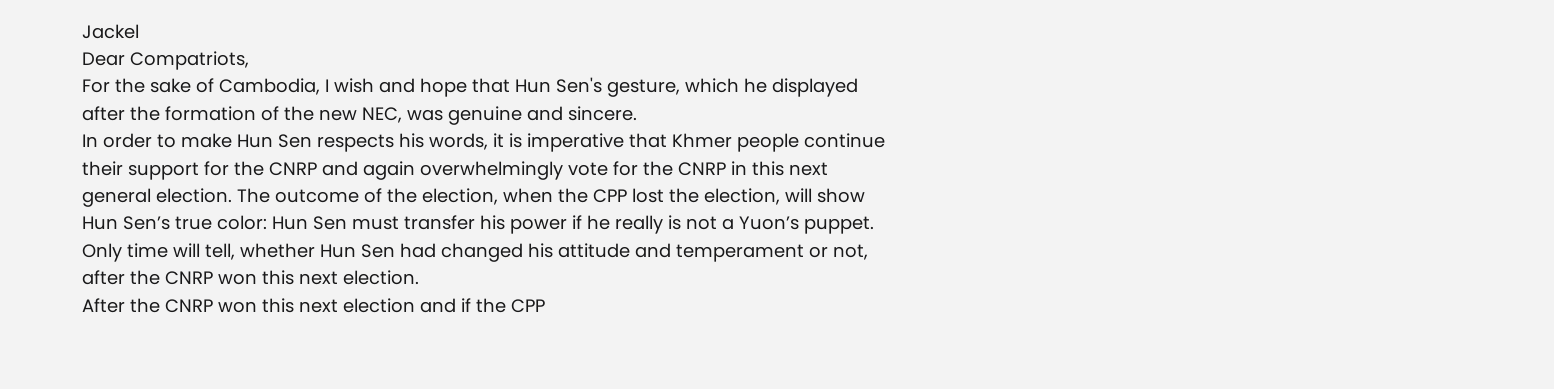Jackel
Dear Compatriots,
For the sake of Cambodia, I wish and hope that Hun Sen's gesture, which he displayed after the formation of the new NEC, was genuine and sincere.
In order to make Hun Sen respects his words, it is imperative that Khmer people continue their support for the CNRP and again overwhelmingly vote for the CNRP in this next general election. The outcome of the election, when the CPP lost the election, will show Hun Sen’s true color: Hun Sen must transfer his power if he really is not a Yuon’s puppet.
Only time will tell, whether Hun Sen had changed his attitude and temperament or not, after the CNRP won this next election.
After the CNRP won this next election and if the CPP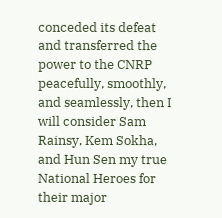conceded its defeat and transferred the power to the CNRP peacefully, smoothly, and seamlessly, then I will consider Sam Rainsy, Kem Sokha, and Hun Sen my true National Heroes for their major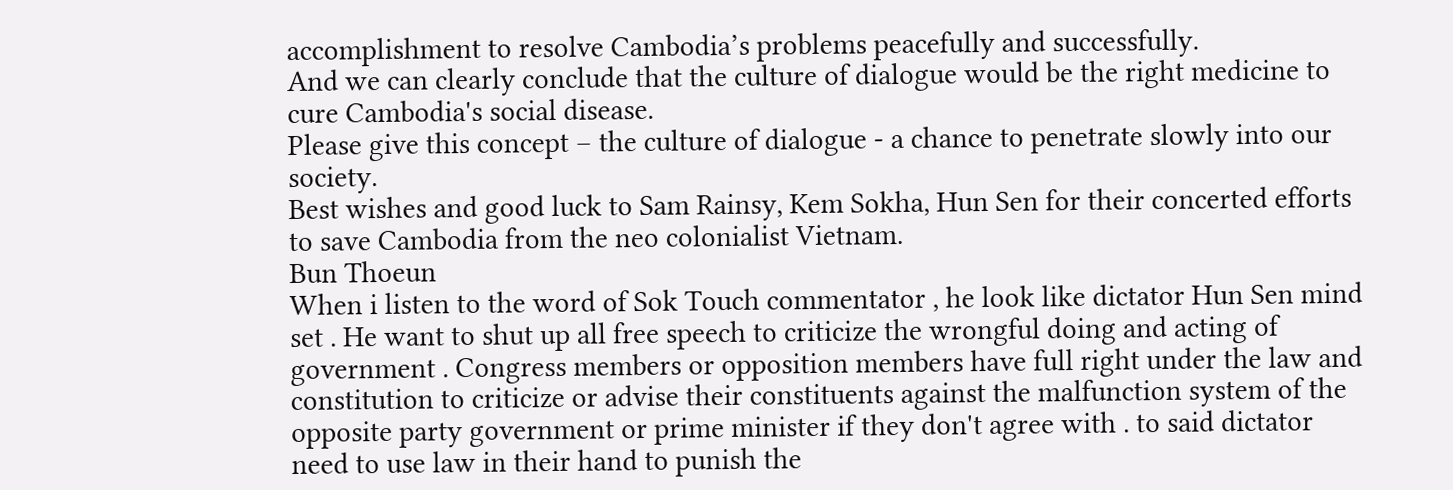accomplishment to resolve Cambodia’s problems peacefully and successfully.
And we can clearly conclude that the culture of dialogue would be the right medicine to cure Cambodia's social disease.
Please give this concept – the culture of dialogue - a chance to penetrate slowly into our society.
Best wishes and good luck to Sam Rainsy, Kem Sokha, Hun Sen for their concerted efforts to save Cambodia from the neo colonialist Vietnam.
Bun Thoeun
When i listen to the word of Sok Touch commentator , he look like dictator Hun Sen mind set . He want to shut up all free speech to criticize the wrongful doing and acting of government . Congress members or opposition members have full right under the law and constitution to criticize or advise their constituents against the malfunction system of the opposite party government or prime minister if they don't agree with . to said dictator need to use law in their hand to punish the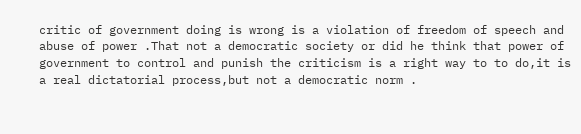critic of government doing is wrong is a violation of freedom of speech and abuse of power .That not a democratic society or did he think that power of government to control and punish the criticism is a right way to to do,it is a real dictatorial process,but not a democratic norm .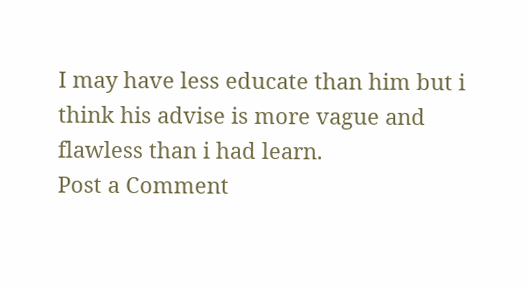I may have less educate than him but i think his advise is more vague and flawless than i had learn.
Post a Comment